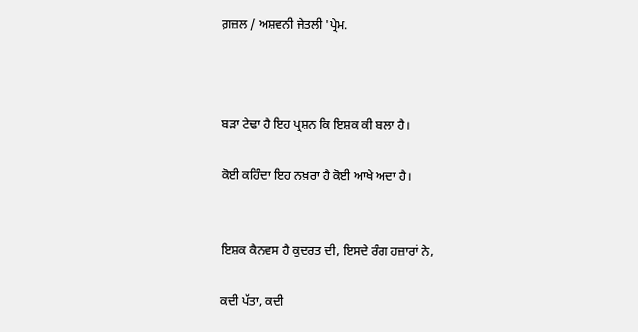ਗ਼ਜ਼ਲ / ਅਸ਼ਵਨੀ ਜੇਤਲੀ 'ਪ੍ਰੇਮ.



ਬੜਾ ਟੇਢਾ ਹੈ ਇਹ ਪ੍ਰਸ਼ਨ ਕਿ ਇਸ਼ਕ ਕੀ ਬਲਾ ਹੈ।

ਕੋਈ ਕਹਿੰਦਾ ਇਹ ਨਖ਼ਰਾ ਹੈ ਕੋਈ ਆਖੇ ਅਦਾ ਹੈ।


ਇਸ਼ਕ ਕੈਨਵਸ ਹੈ ਕੁਦਰਤ ਦੀ, ਇਸਦੇ ਰੰਗ ਹਜ਼ਾਰਾਂ ਨੇ,

ਕਦੀ ਪੱਤਾ, ਕਦੀ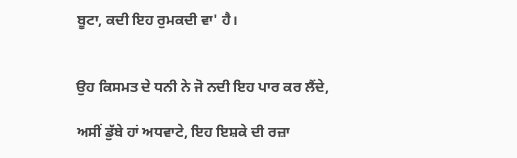ਬੂਟਾ, ਕਦੀ ਇਹ ਰੁਮਕਦੀ ਵਾ' ਹੈ।


ਉਹ ਕਿਸਮਤ ਦੇ ਧਨੀ ਨੇ ਜੋ ਨਦੀ ਇਹ ਪਾਰ ਕਰ ਲੈਂਦੇ,

ਅਸੀਂ ਡੁੱਬੇ ਹਾਂ ਅਧਵਾਟੇ, ਇਹ ਇਸ਼ਕੇ ਦੀ ਰਜ਼ਾ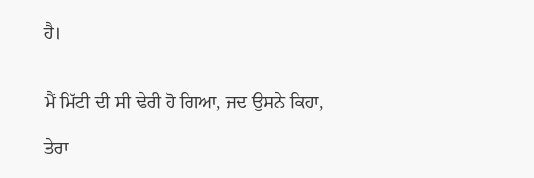ਹੈ।


ਮੈਂ ਮਿੱਟੀ ਦੀ ਸੀ ਢੇਰੀ ਹੋ ਗਿਆ, ਜਦ ਉਸਨੇ ਕਿਹਾ,

ਤੇਰਾ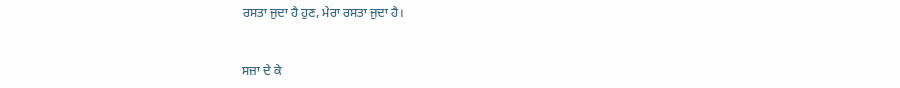ਰਸਤਾ ਜੁਦਾ ਹੈ ਹੁਣ, ਮੇਰਾ ਰਸਤਾ ਜੁਦਾ ਹੈ।


ਸਜ਼ਾ ਦੇ ਕੇ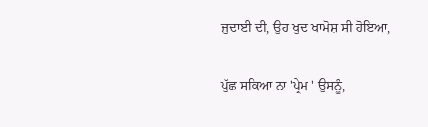ਜੁਦਾਈ ਦੀ, ਉਹ ਖੁਦ ਖਾਮੋਸ਼ ਸੀ ਹੋਇਆ,

ਪੁੱਛ ਸਕਿਆ ਨਾ 'ਪ੍ਰੇਮ ' ਉਸਨੂੰ,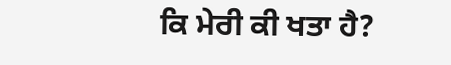ਕਿ ਮੇਰੀ ਕੀ ਖਤਾ ਹੈ?